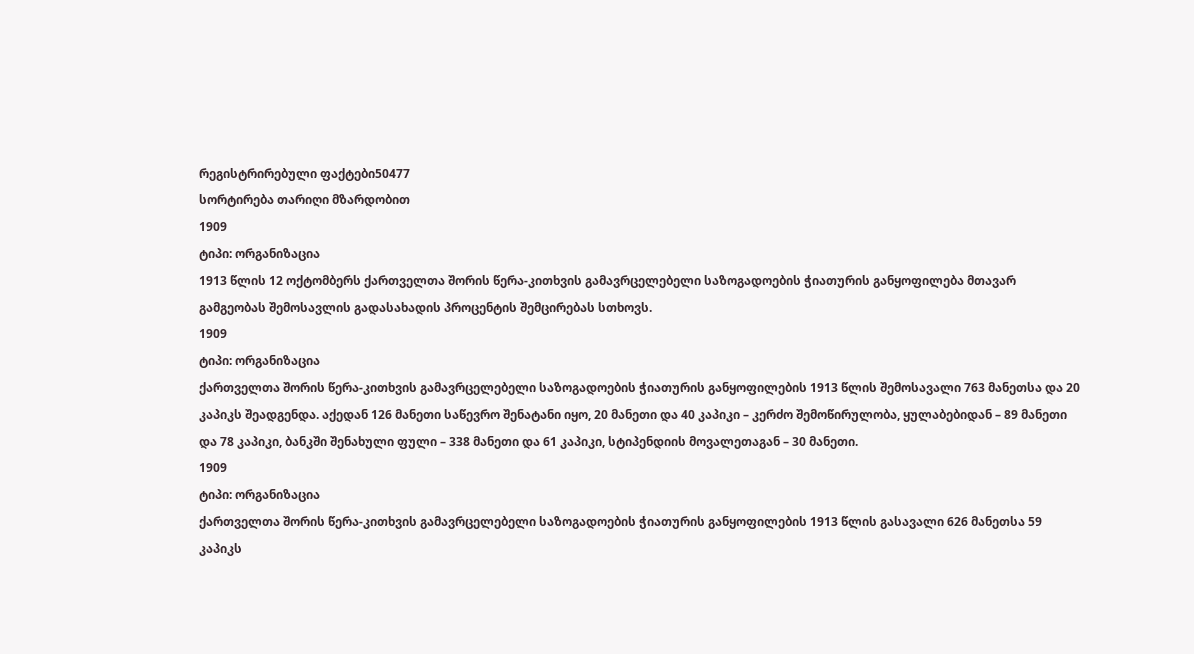რეგისტრირებული ფაქტები50477
სორტირება თარიღი მზარდობით
1909
ტიპი: ორგანიზაცია
1913 წლის 12 ოქტომბერს ქართველთა შორის წერა-კითხვის გამავრცელებელი საზოგადოების ჭიათურის განყოფილება მთავარ გამგეობას შემოსავლის გადასახადის პროცენტის შემცირებას სთხოვს.
1909
ტიპი: ორგანიზაცია
ქართველთა შორის წერა-კითხვის გამავრცელებელი საზოგადოების ჭიათურის განყოფილების 1913 წლის შემოსავალი 763 მანეთსა და 20 კაპიკს შეადგენდა. აქედან 126 მანეთი საწევრო შენატანი იყო, 20 მანეთი და 40 კაპიკი – კერძო შემოწირულობა, ყულაბებიდან – 89 მანეთი და 78 კაპიკი, ბანკში შენახული ფული – 338 მანეთი და 61 კაპიკი, სტიპენდიის მოვალეთაგან – 30 მანეთი.
1909
ტიპი: ორგანიზაცია
ქართველთა შორის წერა-კითხვის გამავრცელებელი საზოგადოების ჭიათურის განყოფილების 1913 წლის გასავალი 626 მანეთსა 59 კაპიკს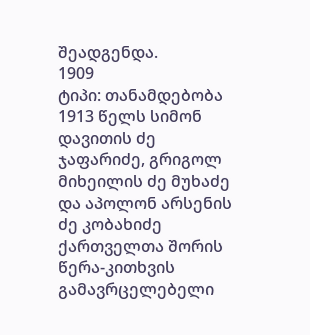შეადგენდა.
1909
ტიპი: თანამდებობა
1913 წელს სიმონ დავითის ძე ჯაფარიძე, გრიგოლ მიხეილის ძე მუხაძე და აპოლონ არსენის ძე კობახიძე ქართველთა შორის წერა-კითხვის გამავრცელებელი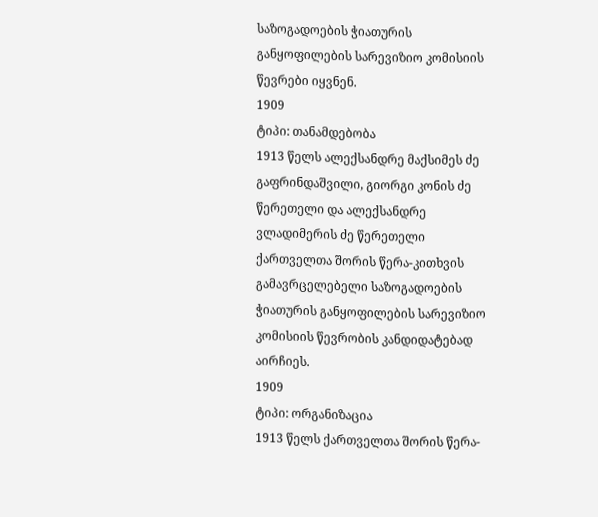საზოგადოების ჭიათურის განყოფილების სარევიზიო კომისიის წევრები იყვნენ.
1909
ტიპი: თანამდებობა
1913 წელს ალექსანდრე მაქსიმეს ძე გაფრინდაშვილი, გიორგი კონის ძე წერეთელი და ალექსანდრე ვლადიმერის ძე წერეთელი ქართველთა შორის წერა-კითხვის გამავრცელებელი საზოგადოების ჭიათურის განყოფილების სარევიზიო კომისიის წევრობის კანდიდატებად აირჩიეს.
1909
ტიპი: ორგანიზაცია
1913 წელს ქართველთა შორის წერა-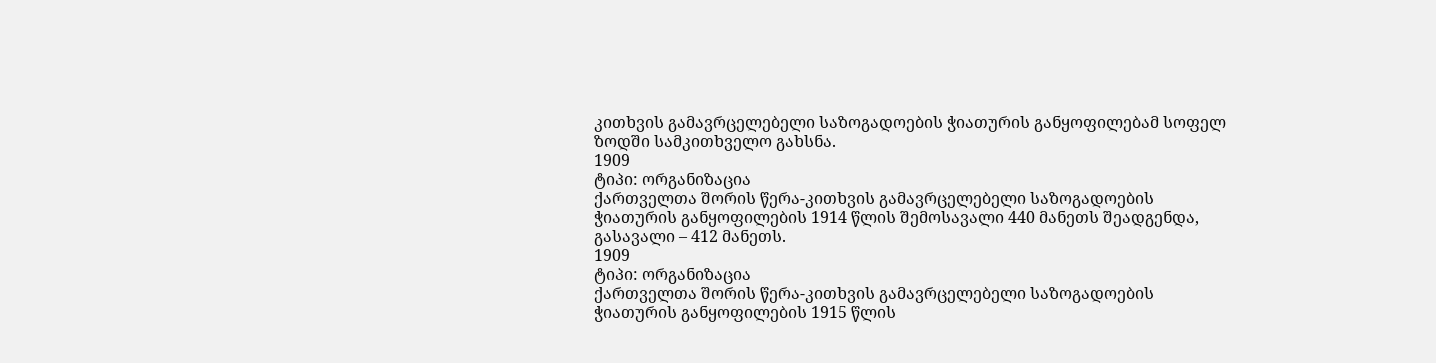კითხვის გამავრცელებელი საზოგადოების ჭიათურის განყოფილებამ სოფელ ზოდში სამკითხველო გახსნა.
1909
ტიპი: ორგანიზაცია
ქართველთა შორის წერა-კითხვის გამავრცელებელი საზოგადოების ჭიათურის განყოფილების 1914 წლის შემოსავალი 440 მანეთს შეადგენდა, გასავალი – 412 მანეთს.
1909
ტიპი: ორგანიზაცია
ქართველთა შორის წერა-კითხვის გამავრცელებელი საზოგადოების ჭიათურის განყოფილების 1915 წლის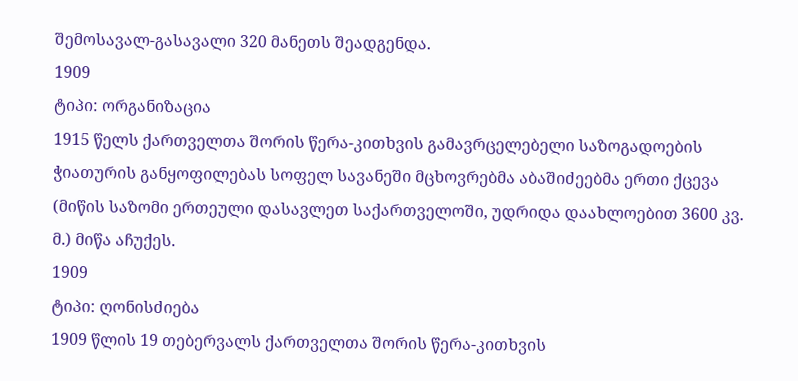შემოსავალ-გასავალი 320 მანეთს შეადგენდა.
1909
ტიპი: ორგანიზაცია
1915 წელს ქართველთა შორის წერა-კითხვის გამავრცელებელი საზოგადოების ჭიათურის განყოფილებას სოფელ სავანეში მცხოვრებმა აბაშიძეებმა ერთი ქცევა (მიწის საზომი ერთეული დასავლეთ საქართველოში, უდრიდა დაახლოებით 3600 კვ. მ.) მიწა აჩუქეს.
1909
ტიპი: ღონისძიება
1909 წლის 19 თებერვალს ქართველთა შორის წერა-კითხვის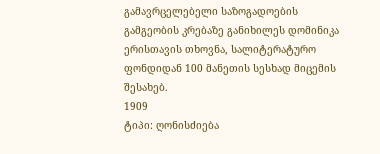გამავრცელებელი საზოგადოების გამგეობის კრებაზე განიხილეს დომინიკა ერისთავის თხოვნა, სალიტერატურო ფონდიდან 100 მანეთის სესხად მიცემის შესახებ.
1909
ტიპი: ღონისძიება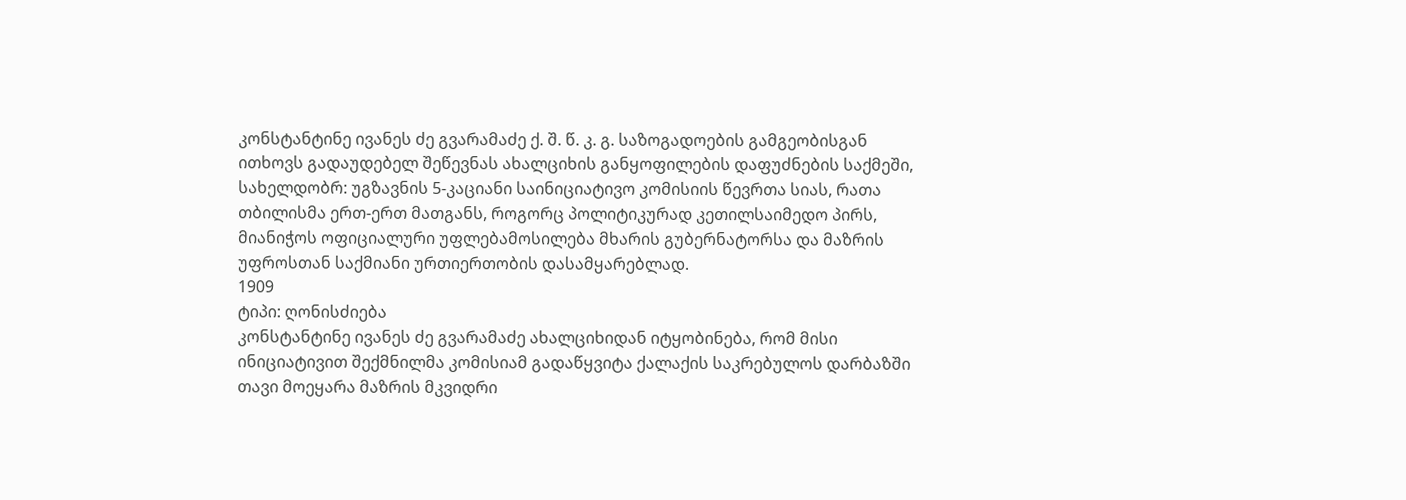კონსტანტინე ივანეს ძე გვარამაძე ქ. შ. წ. კ. გ. საზოგადოების გამგეობისგან ითხოვს გადაუდებელ შეწევნას ახალციხის განყოფილების დაფუძნების საქმეში, სახელდობრ: უგზავნის 5-კაციანი საინიციატივო კომისიის წევრთა სიას, რათა თბილისმა ერთ-ერთ მათგანს, როგორც პოლიტიკურად კეთილსაიმედო პირს, მიანიჭოს ოფიციალური უფლებამოსილება მხარის გუბერნატორსა და მაზრის უფროსთან საქმიანი ურთიერთობის დასამყარებლად.
1909
ტიპი: ღონისძიება
კონსტანტინე ივანეს ძე გვარამაძე ახალციხიდან იტყობინება, რომ მისი ინიციატივით შექმნილმა კომისიამ გადაწყვიტა ქალაქის საკრებულოს დარბაზში თავი მოეყარა მაზრის მკვიდრი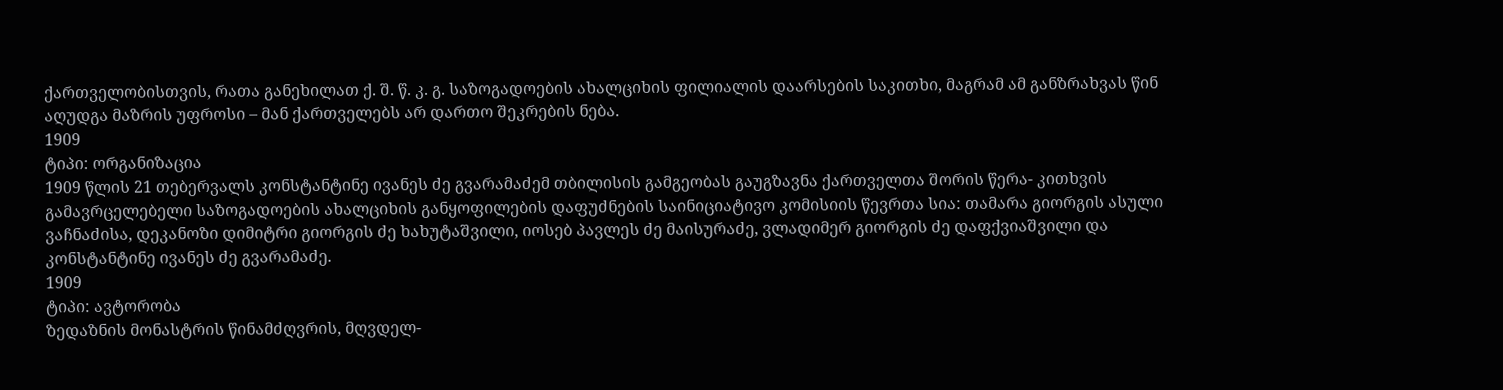ქართველობისთვის, რათა განეხილათ ქ. შ. წ. კ. გ. საზოგადოების ახალციხის ფილიალის დაარსების საკითხი, მაგრამ ამ განზრახვას წინ აღუდგა მაზრის უფროსი – მან ქართველებს არ დართო შეკრების ნება.
1909
ტიპი: ორგანიზაცია
1909 წლის 21 თებერვალს კონსტანტინე ივანეს ძე გვარამაძემ თბილისის გამგეობას გაუგზავნა ქართველთა შორის წერა- კითხვის გამავრცელებელი საზოგადოების ახალციხის განყოფილების დაფუძნების საინიციატივო კომისიის წევრთა სია: თამარა გიორგის ასული ვაჩნაძისა, დეკანოზი დიმიტრი გიორგის ძე ხახუტაშვილი, იოსებ პავლეს ძე მაისურაძე, ვლადიმერ გიორგის ძე დაფქვიაშვილი და კონსტანტინე ივანეს ძე გვარამაძე.
1909
ტიპი: ავტორობა
ზედაზნის მონასტრის წინამძღვრის, მღვდელ-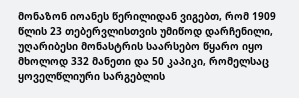მონაზონ იოანეს წერილიდან ვიგებთ, რომ 1909 წლის 23 თებერვლისთვის უმიწოდ დარჩენილი, უღარიბესი მონასტრის საარსებო წყარო იყო მხოლოდ 332 მანეთი და 50 კაპიკი, რომელსაც ყოველწლიური სარგებლის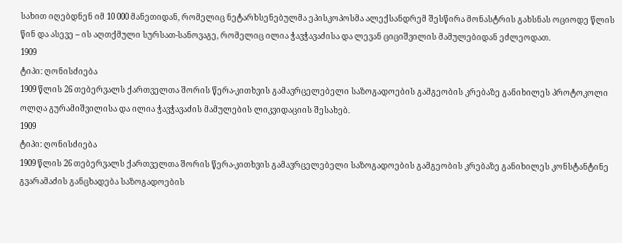სახით იღებდნენ იმ 10 000 მანეთიდან, რომელიც ნეტარხსენებულმა ეპისკოპოსმა ალექსანდრემ შესწირა მონასტრის გახსნას ოციოდე წლის წინ და ასევე – ის აღთქმული სურსათ-სანოვაგე, რომელიც ილია ჭავჭავაძისა და ლევან ციციშვილის მამულებიდან ეძლეოდათ.
1909
ტიპი: ღონისძიება
1909 წლის 26 თებერვალს ქართველთა შორის წერა-კითხვის გამავრცელებელი საზოგადოების გამგეობის კრებაზე განიხილეს პროტოკოლი ოლღა გურამიშვილისა და ილია ჭავჭავაძის მამულების ლიკვიდაციის შესახებ.
1909
ტიპი: ღონისძიება
1909 წლის 26 თებერვალს ქართველთა შორის წერა-კითხვის გამავრცელებელი საზოგადოების გამგეობის კრებაზე განიხილეს კონსტანტინე გვარამაძის განცხადება საზოგადოების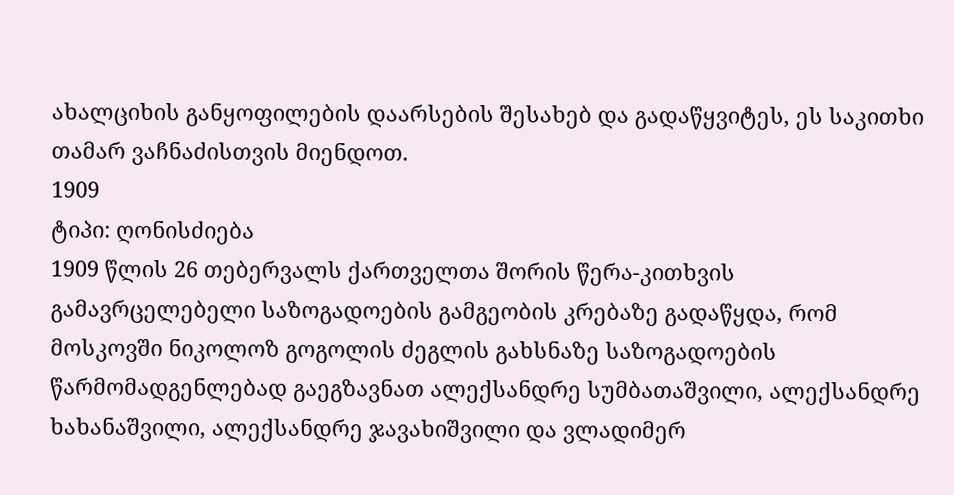ახალციხის განყოფილების დაარსების შესახებ და გადაწყვიტეს, ეს საკითხი თამარ ვაჩნაძისთვის მიენდოთ.
1909
ტიპი: ღონისძიება
1909 წლის 26 თებერვალს ქართველთა შორის წერა-კითხვის გამავრცელებელი საზოგადოების გამგეობის კრებაზე გადაწყდა, რომ მოსკოვში ნიკოლოზ გოგოლის ძეგლის გახსნაზე საზოგადოების წარმომადგენლებად გაეგზავნათ ალექსანდრე სუმბათაშვილი, ალექსანდრე ხახანაშვილი, ალექსანდრე ჯავახიშვილი და ვლადიმერ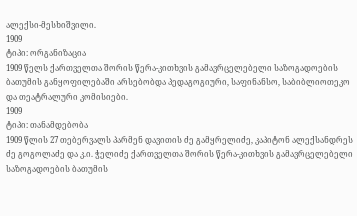ალექსი-მესხიშვილი.
1909
ტიპი: ორგანიზაცია
1909 წელს ქართველთა შორის წერა-კითხვის გამავრცელებელი საზოგადოების ბათუმის განყოფილებაში არსებობდა პედაგოგიური, საფინანსო, საბიბლიოთეკო და თეატრალური კომისიები.
1909
ტიპი: თანამდებობა
1909 წლის 27 თებერვალს პარმენ დავითის ძე გამყრელიძე, კაპიტონ ალექსანდრეს ძე გოგოლაძე და კ.ი. ჭელიძე ქართველთა შორის წერა-კითხვის გამავრცელებელი საზოგადოების ბათუმის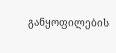განყოფილების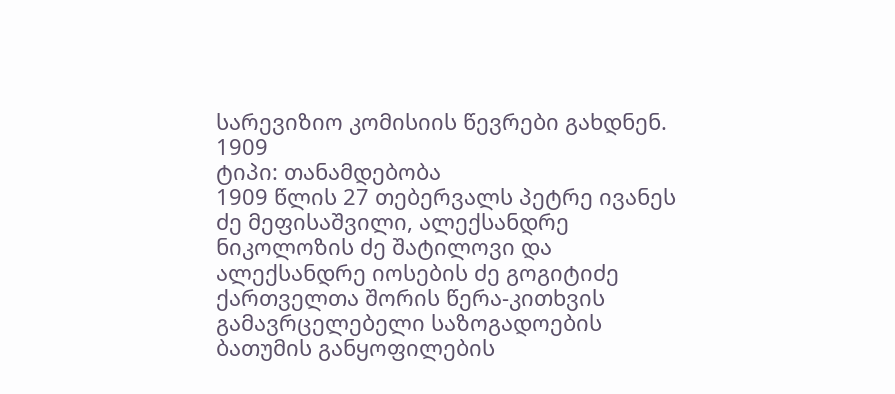სარევიზიო კომისიის წევრები გახდნენ.
1909
ტიპი: თანამდებობა
1909 წლის 27 თებერვალს პეტრე ივანეს ძე მეფისაშვილი, ალექსანდრე ნიკოლოზის ძე შატილოვი და ალექსანდრე იოსების ძე გოგიტიძე ქართველთა შორის წერა-კითხვის გამავრცელებელი საზოგადოების ბათუმის განყოფილების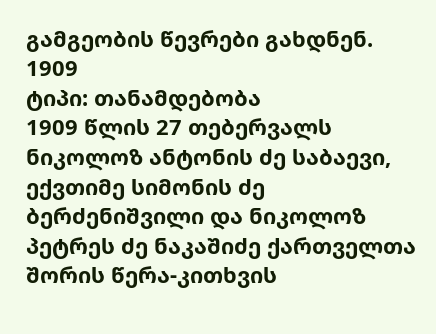გამგეობის წევრები გახდნენ.
1909
ტიპი: თანამდებობა
1909 წლის 27 თებერვალს ნიკოლოზ ანტონის ძე საბაევი, ექვთიმე სიმონის ძე ბერძენიშვილი და ნიკოლოზ პეტრეს ძე ნაკაშიძე ქართველთა შორის წერა-კითხვის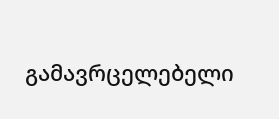გამავრცელებელი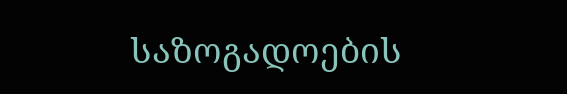საზოგადოების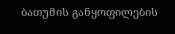ბათუმის განყოფილების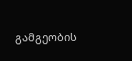გამგეობის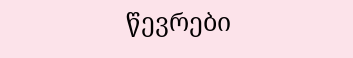წევრები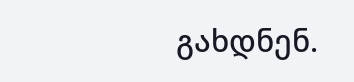გახდნენ.